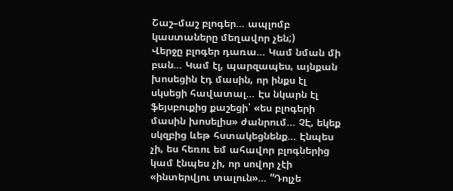Շաշ–մաշ բլոգեր… ապլոմբ կաստաները մեղավոր չեն;)
Վերջը բլոգեր դառա… Կամ նման մի բան… Կամ էլ, պարզապես, այնքան խոսեցին էդ մասին, որ ինքս էլ սկսեցի հավատալ… Էս նկարն էլ ֆեյսբուքից քաշեցի՝ «ես բլոգերի մասին խոսելիս» ժանրում… ՉԷ, եկեք սկզբից ևեթ հստակեցնենք… Էնպես չի, ես հեռու եմ ահավոր բլոգներից կամ էնպես չի, որ սովոր չէի «ինտերվյու տալուն»… “Դոլչե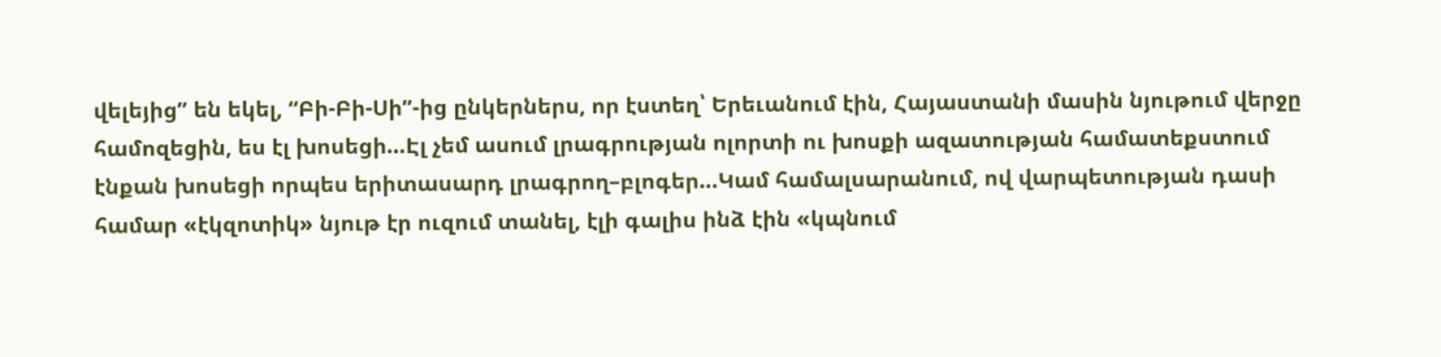վելեյից” են եկել, “Բի-Բի-Սի”-ից ընկերներս, որ էստեղ՝ Երեւանում էին, Հայաստանի մասին նյութում վերջը համոզեցին, ես էլ խոսեցի…Էլ չեմ ասում լրագրության ոլորտի ու խոսքի ազատության համատեքստում էնքան խոսեցի որպես երիտասարդ լրագրող–բլոգեր…Կամ համալսարանում, ով վարպետության դասի համար «էկզոտիկ» նյութ էր ուզում տանել, էլի գալիս ինձ էին «կպնում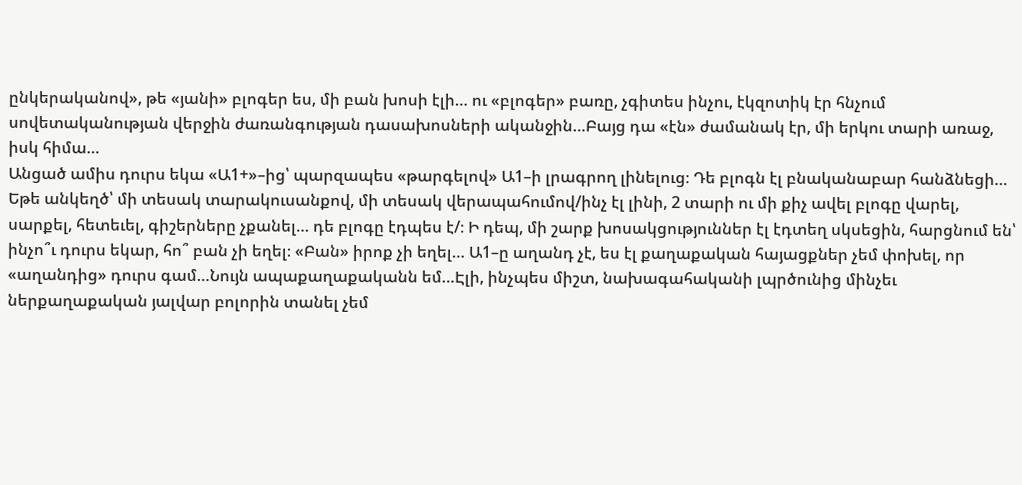ընկերականով», թե «յանի» բլոգեր ես, մի բան խոսի էլի… ու «բլոգեր» բառը, չգիտես ինչու, էկզոտիկ էր հնչում սովետականության վերջին ժառանգության դասախոսների ականջին…Բայց դա «էն» ժամանակ էր, մի երկու տարի առաջ, իսկ հիմա…
Անցած ամիս դուրս եկա «Ա1+»–ից՝ պարզապես «թարգելով» Ա1–ի լրագրող լինելուց։ Դե բլոգն էլ բնականաբար հանձնեցի… Եթե անկեղծ՝ մի տեսակ տարակուսանքով, մի տեսակ վերապահումով/ինչ էլ լինի, 2 տարի ու մի քիչ ավել բլոգը վարել, սարքել, հետեւել, գիշերները չքանել… դե բլոգը էդպես է/։ Ի դեպ, մի շարք խոսակցություններ էլ էդտեղ սկսեցին, հարցնում են՝ ինչո՞ւ դուրս եկար, հո՞ բան չի եղել։ «Բան» իրոք չի եղել… Ա1–ը աղանդ չէ, ես էլ քաղաքական հայացքներ չեմ փոխել, որ «աղանդից» դուրս գամ…Նույն ապաքաղաքականն եմ…Էլի, ինչպես միշտ, նախագահականի լպրծունից մինչեւ ներքաղաքական յալվար բոլորին տանել չեմ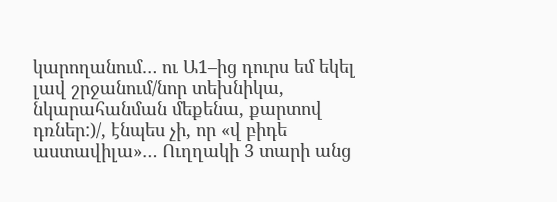կարողանում… ու Ա1–ից դուրս եմ եկել լավ շրջանում/նոր տեխնիկա, նկարահանման մեքենա, քարտով դռներ:)/, էնպես չի, որ «վ բիդե աստավիլա»… Ուղղակի 3 տարի անց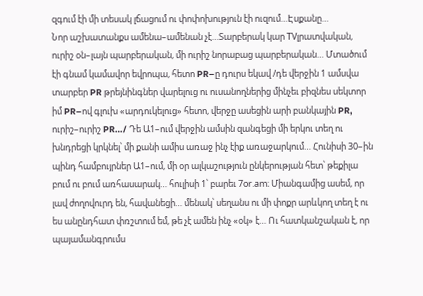զգում էի մի տեսակ լճացում ու փոփոխություն էի ուզում…Էսքանը…
Նոր աշխատանքս ամենա–ամենան չէ…Տարբերակ կար TVլրատվական, ուրիշ օն–լայն պարբերական, մի ուրիշ նորաբաց պարբերական… Մտածում էի գնամ կամավոր եվրոպա, հետո PR–ը դուրս եկավ /դե վերջին 1 ամսվա տարբեր PR թրեյնինգներ վարելուց ու ուսանողներից մինչեւ բիզնես սեկտոր իմ PR–ով գլուխ «արդուկելուց» հետո, վերջը ասեցին արի բանկային PR, ուրիշ–ուրիշ PR…/ Դե Ա1–ում վերջին ամսին զանգեցի մի երկու տեղ ու խնդրեցի կրկնել՝ մի քանի ամիս առաջ ինչ էիք առաջարկում… Հունիսի 30–ին պինդ համբույրներ Ա1–ում, մի օր ալկաշություն ընկերության հետ՝ թեքիլա բում ու բում առհասարակ… հուլիսի 1՝ բարեւ 7оr.am։ Միանգամից ասեմ, որ լավ ժողովուրդ են, հավանեցի… մենակ՝ սեղանս ու մի փոքր արևկող տեղ է ու ես անընդհատ փռշտում եմ, թե չէ ամեն ինչ «օկ» է… Ու հատկանշական է, որ պայամանգրումս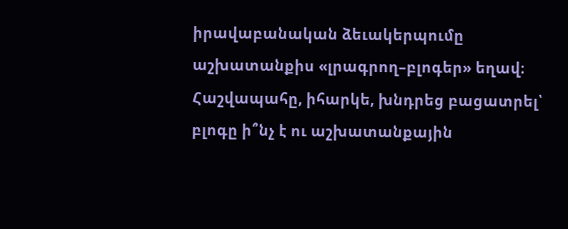իրավաբանական ձեւակերպումը աշխատանքիս «լրագրող–բլոգեր» եղավ։ Հաշվապահը, իհարկե, խնդրեց բացատրել՝ բլոգը ի՞նչ է ու աշխատանքային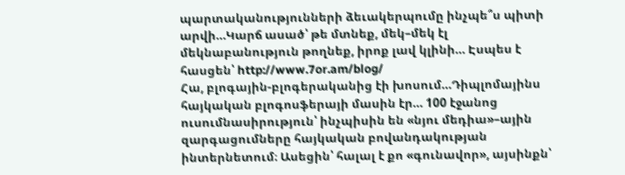պարտականությունների ձեւակերպումը ինչպե՞ս պիտի արվի…Կարճ ասած՝ թե մտնեք, մեկ–մեկ էլ մեկնաբանություն թողնեք, իրոք լավ կլինի… Էսպես է հասցեն՝ http://www.7or.am/blog/
Հա, բլոգային-բլոգերականից էի խոսում…Դիպլոմայինս հայկական բլոգոսֆերայի մասին էր… 100 էջանոց ուսումնասիրություն՝ ինչպիսին են «նյու մեդիա»–ային զարգացումները հայկական բովանդակության ինտերնետում։ Ասեցին՝ հալալ է քո «գունավոր», այսինքն՝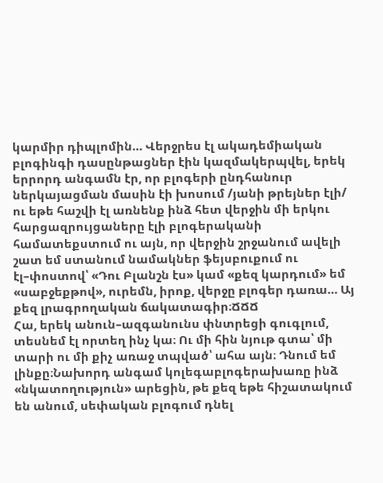կարմիր դիպլոմին… Վերջրես էլ ակադեմիական բլոգինգի դասընթացներ էին կազմակերպվել, երեկ երրորդ անգամն էր, որ բլոգերի ընդհանուր ներկայացման մասին էի խոսում /յանի թրեյներ էլի/ ու եթե հաշվի էլ առնենք ինձ հետ վերջին մի երկու հարցազրույցաները էլի բլոգերականի համատեքստում ու այն, որ վերջին շրջանում ավելի շատ եմ ստանում նամակներ ֆեյսբուքում ու էլ–փոստով՝ «Դու Բլանշն էս» կամ «քեզ կարդում» եմ «սաբջեքթով», ուրեմն, իրոք, վերջը բլոգեր դառա… Այ քեզ լրագրողական ճակատագիր։ՃՃՃ
Հա, երեկ անուն–ազգանունս փնտրեցի գուգլում, տեսնեմ էլ որտեղ ինչ կա։ Ու մի հին նյութ գտա՝ մի տարի ու մի քիչ առաջ տպված՝ ահա այն։ Դնում եմ լինքը։Նախորդ անգամ կոլեգաբլոգերախառը ինձ «նկատողություն» արեցին, թե քեզ եթե հիշատակում են անում, սեփական բլոգում դնել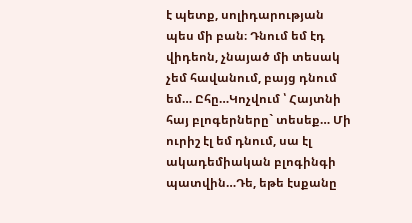է պետք, սոլիդարության պես մի բան։ Դնում եմ էդ վիդեոն, չնայած մի տեսակ չեմ հավանում, բայց դնում եմ… Ըհը…Կոչվում ՝ Հայտնի հայ բլոգերները` տեսեք… Մի ուրիշ էլ եմ դնում, սա էլ ակադեմիական բլոգինգի պատվին…Դե, եթե էսքանը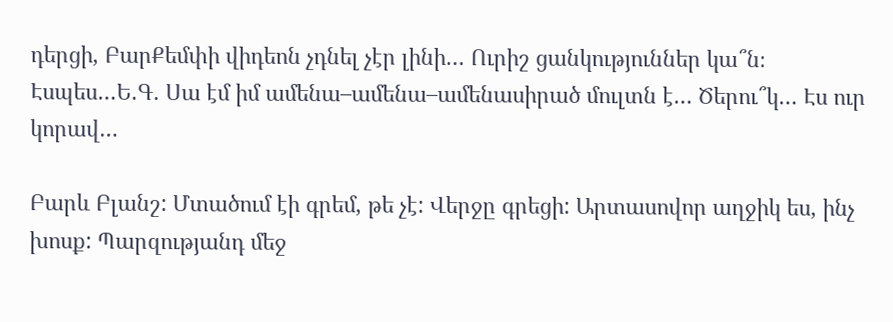դերցի, ԲարՔեմփի վիդեոն չդնել չէր լինի… Ուրիշ ցանկություններ կա՞ն։ Էսպես…Ե.Գ. Սա էմ իմ ամենա–ամենա–ամենասիրած մուլտն է… Ծերու՞կ… Էս ուր կորավ…

Բարև Բլանշ: Մտածում էի գրեմ, թե չէ: Վերջը գրեցի: Արտասովոր աղջիկ ես, ինչ խոսք: Պարզությանդ մեջ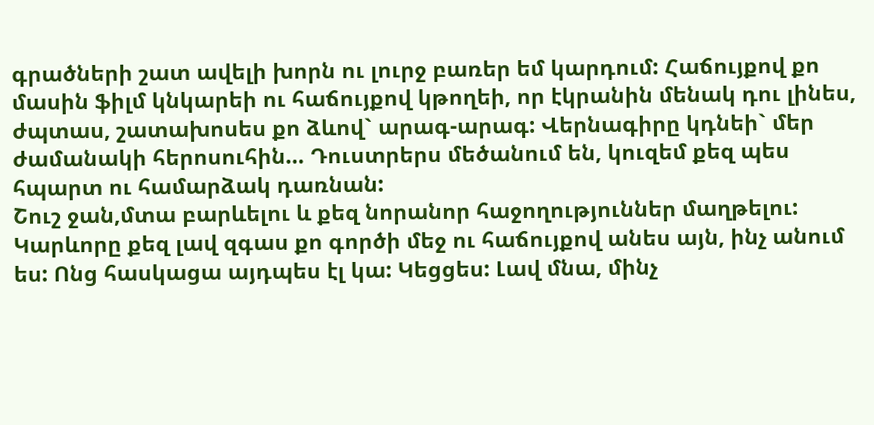գրածների շատ ավելի խորն ու լուրջ բառեր եմ կարդում: Հաճույքով քո մասին ֆիլմ կնկարեի ու հաճույքով կթողեի, որ էկրանին մենակ դու լինես, ժպտաս, շատախոսես քո ձևով` արագ-արագ: Վերնագիրը կդնեի` մեր ժամանակի հերոսուհին… Դուստրերս մեծանում են, կուզեմ քեզ պես հպարտ ու համարձակ դառնան:
Շուշ ջան,մտա բարևելու և քեզ նորանոր հաջողություններ մաղթելու: Կարևորը քեզ լավ զգաս քո գործի մեջ ու հաճույքով անես այն, ինչ անում ես: Ոնց հասկացա այդպես էլ կա: Կեցցես: Լավ մնա, մինչ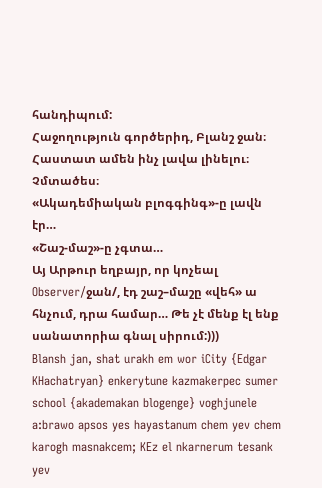հանդիպում:
Հաջողություն գործերիդ, Բլանշ ջան։ Հաստատ ամեն ինչ լավա լինելու։ Չմտածես։
«Ակադեմիական բլոգգինգ»-ը լավն էր…
«Շաշ-մաշ»-ը չգտա…
Այ Արթուր եղբայր, որ կոչեալ Observer/ջան/, էդ շաշ–մաշը «վեհ» ա հնչում, դրա համար… Թե չէ մենք էլ ենք սանատորիա գնալ սիրում:)))
Blansh jan, shat urakh em wor iCity {Edgar KHachatryan} enkerytune kazmakerpec sumer school {akademakan blogenge} voghjunele a:brawo apsos yes hayastanum chem yev chem karogh masnakcem; KEz el nkarnerum tesank yev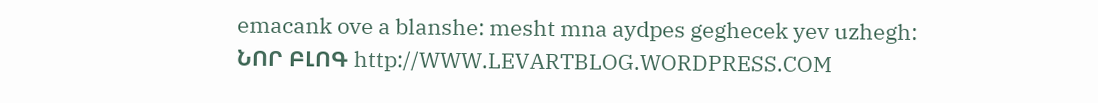emacank ove a blanshe: mesht mna aydpes geghecek yev uzhegh:
ՆՈՐ ԲԼՈԳ http://WWW.LEVARTBLOG.WORDPRESS.COM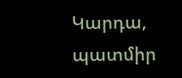Կարդա, պատմիր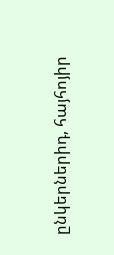ընկերներիդ, հայհոյիր